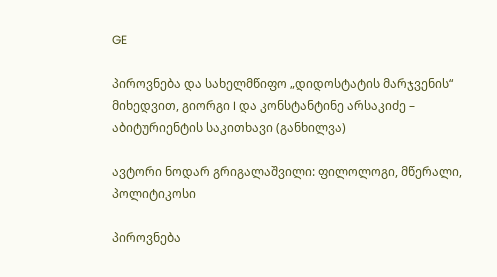GE

პიროვნება და სახელმწიფო „დიდოსტატის მარჯვენის“ მიხედვით, გიორგი I და კონსტანტინე არსაკიძე – აბიტურიენტის საკითხავი (განხილვა)

ავტორი ნოდარ გრიგალაშვილი: ფილოლოგი, მწერალი, პოლიტიკოსი

პიროვნება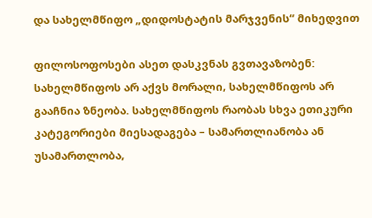და სახელმწიფო „დიდოსტატის მარჯვენის“ მიხედვით

ფილოსოფოსები ასეთ დასკვნას გვთავაზობენ: სახელმწიფოს არ აქვს მორალი, სახელმწიფოს არ გააჩნია ზნეობა. სახელმწიფოს რაობას სხვა ეთიკური კატეგორიები მიესადაგება – სამართლიანობა ან უსამართლობა,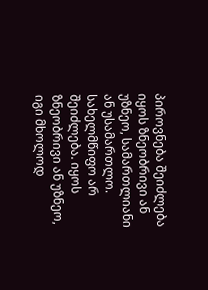პიროვნება შეიძლება იყოს ზნეობრივი ან უზნეო, სამართლიანი ან უსამართლო. სახელმწიფო არ შეიძლება. იყოს ზნეობრივი ან უზნეო, იგი მხოლოდ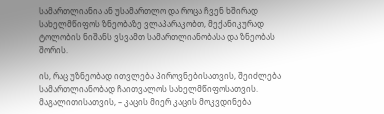სამართლიანია ან უსამართლო და როცა ჩვენ ხშირად სახელმწიფოს ზნეობაზე ვლაპარაკობთ, მექანიკურად ტოლობის ნიშანს ვსვამთ სამართლიანობასა და ზნეობას შორის.

ის, რაც უზნეობად ითვლება პიროვნებისათვის, შეიძლება სამართლიანობად ჩაითვალოს სახელმწიფოსათვის. მაგალითისათვის, – კაცის მიერ კაცის მოკვდინება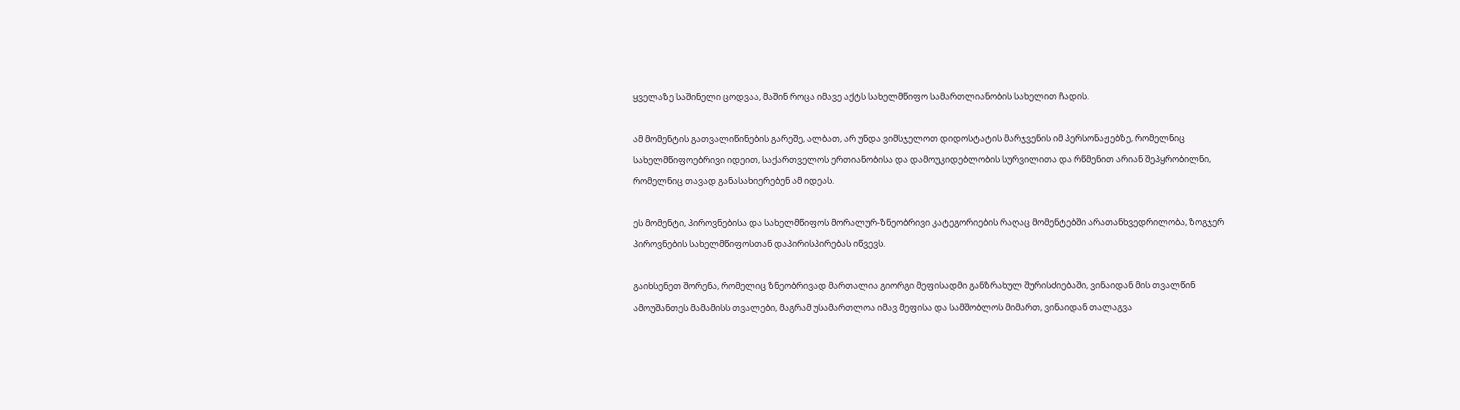ყველაზე საშინელი ცოდვაა, მაშინ როცა იმავე აქტს სახელმწიფო სამართლიანობის სახელით ჩადის.

ამ მომენტის გათვალიწინების გარეშე, ალბათ, არ უნდა ვიმსჯელოთ დიდოსტატის მარჯვენის იმ პერსონაჟებზე, რომელნიც სახელმწიფოებრივი იდეით, საქართველოს ერთიანობისა და დამოუკიდებლობის სურვილითა და რწმენით არიან შეპყრობილნი, რომელნიც თავად განასახიერებენ ამ იდეას.

ეს მომენტი, პიროვნებისა და სახელმწიფოს მორალურ-ზნეობრივი კატეგორიების რაღაც მომენტებში არათანხვედრილობა, ზოგჯერ პიროვნების სახელმწიფოსთან დაპირისპირებას იწვევს.

გაიხსენეთ შორენა, რომელიც ზნეობრივად მართალია გიორგი მეფისადმი განზრახულ შურისძიებაში, ვინაიდან მის თვალწინ ამოუშანთეს მამამისს თვალები, მაგრამ უსამართლოა იმავ მეფისა და სამშობლოს მიმართ, ვინაიდან თალაგვა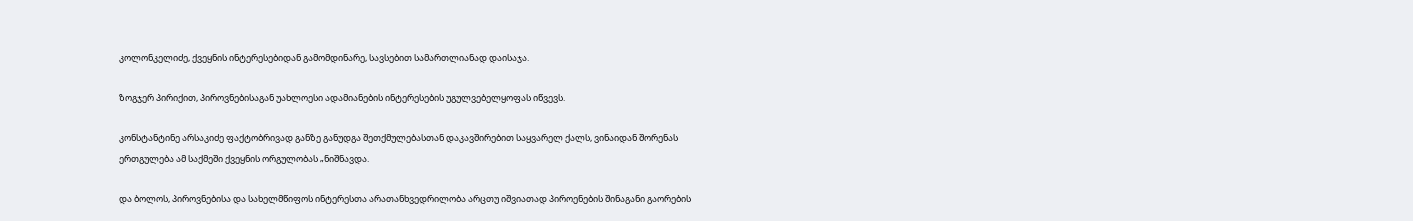კოლონკელიძე, ქვეყნის ინტერესებიდან გამომდინარე, სავსებით სამართლიანად დაისაჯა.

ზოგჯერ პირიქით, პიროვნებისაგან უახლოესი ადამიანების ინტერესების უგულვებელყოფას იწვევს.

კონსტანტინე არსაკიძე ფაქტობრივად განზე განუდგა შეთქმულებასთან დაკავშირებით საყვარელ ქალს, ვინაიდან შორენას ერთგულება ამ საქმეში ქვეყნის ორგულობას „ნიშნავდა.

და ბოლოს, პიროვნებისა და სახელმწიფოს ინტერესთა არათანხვედრილობა არცთუ იშვიათად პიროენების შინაგანი გაორების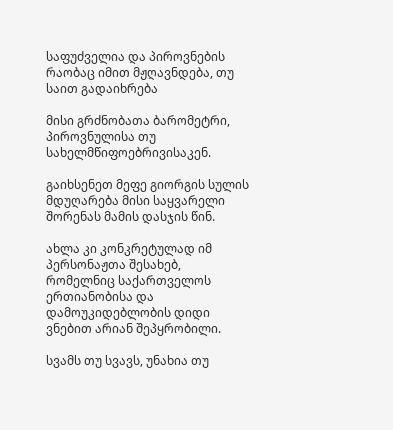საფუძველია და პიროვნების რაობაც იმით მჟღავნდება, თუ საით გადაიხრება

მისი გრძნობათა ბარომეტრი, პიროვნულისა თუ სახელმწიფოებრივისაკენ.

გაიხსენეთ მეფე გიორგის სულის მდუღარება მისი საყვარელი შორენას მამის დასჯის წინ.

ახლა კი კონკრეტულად იმ პერსონაჟთა შესახებ, რომელნიც საქართველოს ერთიანობისა და დამოუკიდებლობის დიდი ვნებით არიან შეპყრობილი.

სვამს თუ სვავს, უნახია თუ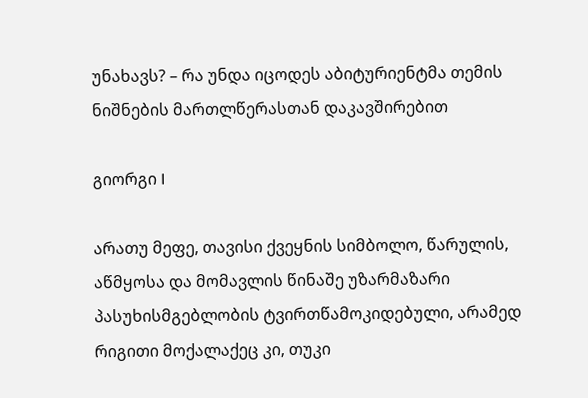უნახავს? – რა უნდა იცოდეს აბიტურიენტმა თემის ნიშნების მართლწერასთან დაკავშირებით

გიორგი I

არათუ მეფე, თავისი ქვეყნის სიმბოლო, წარულის, აწმყოსა და მომავლის წინაშე უზარმაზარი პასუხისმგებლობის ტვირთწამოკიდებული, არამედ რიგითი მოქალაქეც კი, თუკი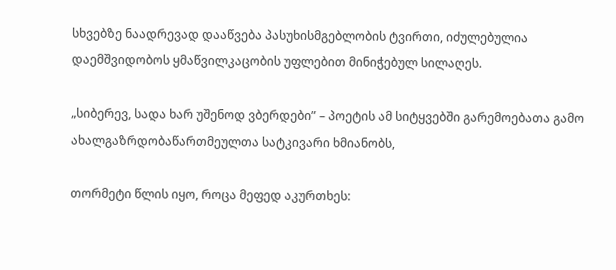სხვებზე ნაადრევად დააწვება პასუხისმგებლობის ტვირთი, იძულებულია დაემშვიდობოს ყმაწვილკაცობის უფლებით მინიჭებულ სილაღეს.

„სიბერევ, სადა ხარ უშენოდ ვბერდები” – პოეტის ამ სიტყვებში გარემოებათა გამო ახალგაზრდობაწართმეულთა სატკივარი ხმიანობს,

თორმეტი წლის იყო, როცა მეფედ აკურთხეს: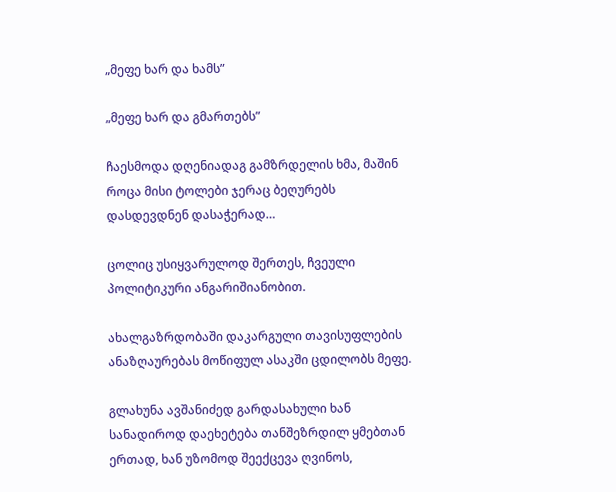„მეფე ხარ და ხამს”

„მეფე ხარ და გმართებს”

ჩაესმოდა დღენიადაგ გამზრდელის ხმა, მაშინ როცა მისი ტოლები ჯერაც ბეღურებს დასდევდნენ დასაჭერად…

ცოლიც უსიყვარულოდ შერთეს, ჩვეული პოლიტიკური ანგარიშიანობით.

ახალგაზრდობაში დაკარგული თავისუფლების ანაზღაურებას მოწიფულ ასაკში ცდილობს მეფე.

გლახუნა ავშანიძედ გარდასახული ხან სანადიროდ დაეხეტება თანშეზრდილ ყმებთან ერთად, ხან უზომოდ შეექცევა ღვინოს,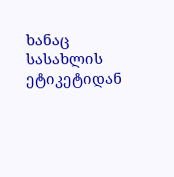ხანაც სასახლის ეტიკეტიდან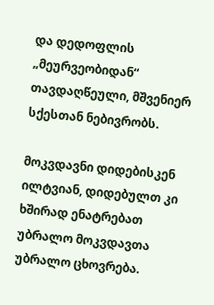და დედოფლის „მეურვეობიდან“ თავდაღწეული, მშვენიერ სქესთან ნებივრობს.

მოკვდავნი დიდებისკენ ილტვიან, დიდებულთ კი ხშირად ენატრებათ უბრალო მოკვდავთა უბრალო ცხოვრება.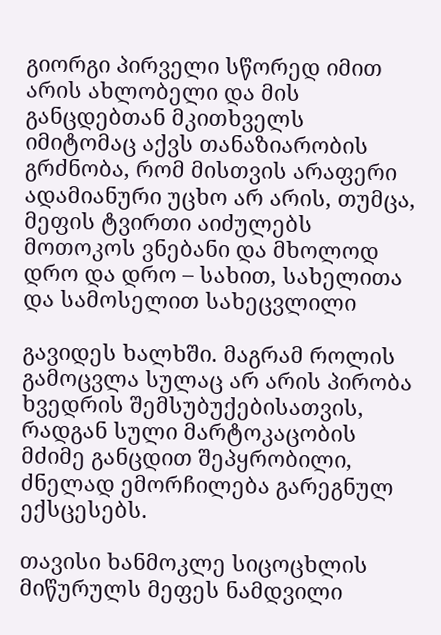გიორგი პირველი სწორედ იმით არის ახლობელი და მის განცდებთან მკითხველს იმიტომაც აქვს თანაზიარობის გრძნობა, რომ მისთვის არაფერი ადამიანური უცხო არ არის, თუმცა, მეფის ტვირთი აიძულებს მოთოკოს ვნებანი და მხოლოდ დრო და დრო – სახით, სახელითა და სამოსელით სახეცვლილი

გავიდეს ხალხში. მაგრამ როლის გამოცვლა სულაც არ არის პირობა ხვედრის შემსუბუქებისათვის, რადგან სული მარტოკაცობის მძიმე განცდით შეპყრობილი, ძნელად ემორჩილება გარეგნულ ექსცესებს.

თავისი ხანმოკლე სიცოცხლის მიწურულს მეფეს ნამდვილი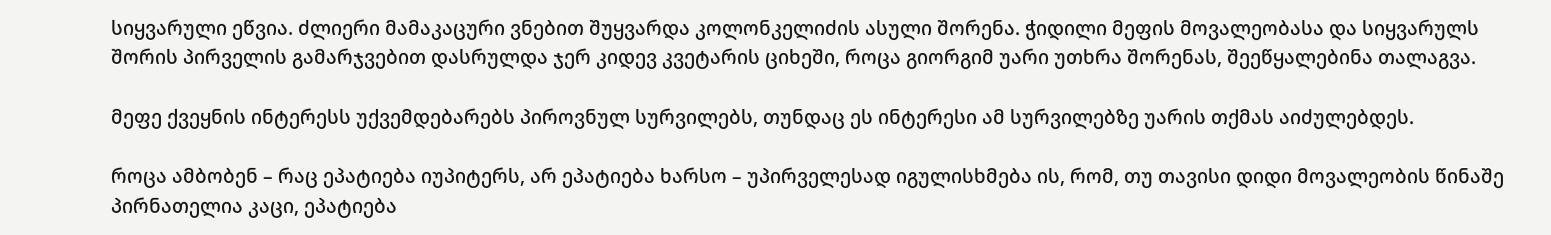სიყვარული ეწვია. ძლიერი მამაკაცური ვნებით შუყვარდა კოლონკელიძის ასული შორენა. ჭიდილი მეფის მოვალეობასა და სიყვარულს შორის პირველის გამარჯვებით დასრულდა ჯერ კიდევ კვეტარის ციხეში, როცა გიორგიმ უარი უთხრა შორენას, შეეწყალებინა თალაგვა.

მეფე ქვეყნის ინტერესს უქვემდებარებს პიროვნულ სურვილებს, თუნდაც ეს ინტერესი ამ სურვილებზე უარის თქმას აიძულებდეს.

როცა ამბობენ – რაც ეპატიება იუპიტერს, არ ეპატიება ხარსო – უპირველესად იგულისხმება ის, რომ, თუ თავისი დიდი მოვალეობის წინაშე პირნათელია კაცი, ეპატიება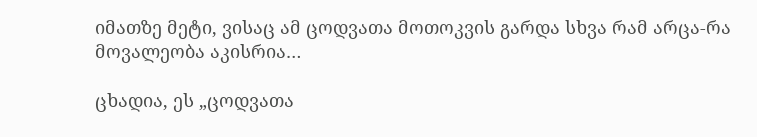იმათზე მეტი, ვისაც ამ ცოდვათა მოთოკვის გარდა სხვა რამ არცა-რა მოვალეობა აკისრია…

ცხადია, ეს „ცოდვათა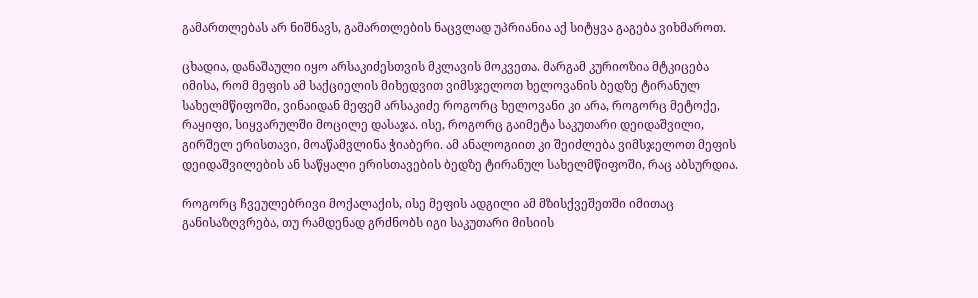გამართლებას არ ნიშნავს, გამართლების ნაცვლად უპრიანია აქ სიტყვა გაგება ვიხმაროთ.

ცხადია, დანაშაული იყო არსაკიძესთვის მკლავის მოკვეთა. მარგამ კურიოზია მტკიცება იმისა, რომ მეფის ამ საქციელის მიხედვით ვიმსჯელოთ ხელოვანის ბედზე ტირანულ სახელმწიფოში, ვინაიდან მეფემ არსაკიძე როგორც ხელოვანი კი არა, როგორც მეტოქე, რაყიფი, სიყვარულში მოცილე დასაჯა. ისე, როგორც გაიმეტა საკუთარი დეიდაშვილი, გირშელ ერისთავი, მოაწამვლინა ჭიაბერი. ამ ანალოგიით კი შეიძლება ვიმსჯელოთ მეფის დეიდაშვილების ან საწყალი ერისთავების ბედზე ტირანულ სახელმწიფოში, რაც აბსურდია.

როგორც ჩვეულებრივი მოქალაქის, ისე მეფის ადგილი ამ მზისქვეშეთში იმითაც განისაზღვრება, თუ რამდენად გრძნობს იგი საკუთარი მისიის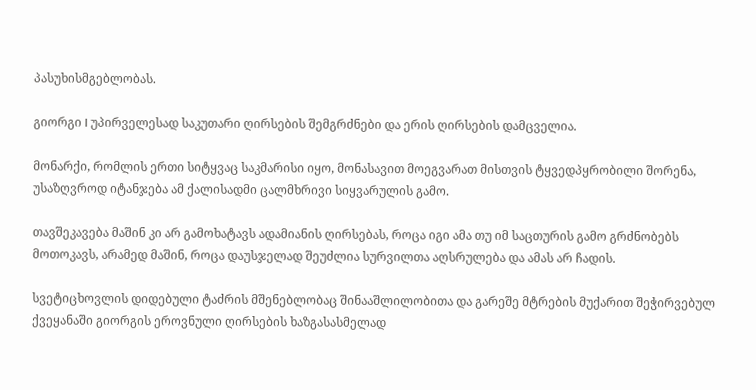პასუხისმგებლობას.

გიორგი I უპირველესად საკუთარი ღირსების შემგრძნები და ერის ღირსების დამცველია.

მონარქი, რომლის ერთი სიტყვაც საკმარისი იყო, მონასავით მოეგვარათ მისთვის ტყვედპყრობილი შორენა, უსაზღვროდ იტანჯება ამ ქალისადმი ცალმხრივი სიყვარულის გამო.

თავშეკავება მაშინ კი არ გამოხატავს ადამიანის ღირსებას, როცა იგი ამა თუ იმ საცთურის გამო გრძნობებს მოთოკავს, არამედ მაშინ, როცა დაუსჯელად შეუძლია სურვილთა აღსრულება და ამას არ ჩადის.

სვეტიცხოვლის დიდებული ტაძრის მშენებლობაც შინააშლილობითა და გარეშე მტრების მუქარით შეჭირვებულ ქვეყანაში გიორგის ეროვნული ღირსების ხაზგასასმელად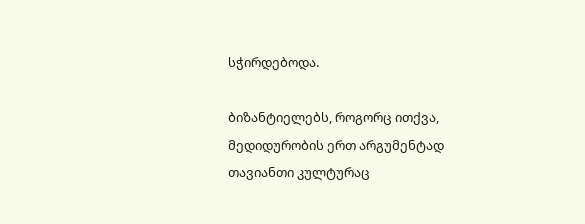სჭირდებოდა.

ბიზანტიელებს, როგორც ითქვა, მედიდურობის ერთ არგუმენტად თავიანთი კულტურაც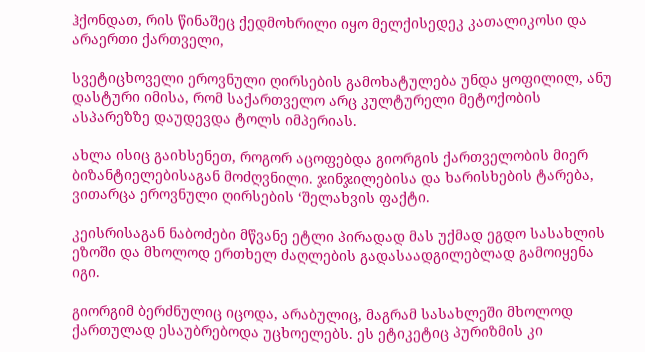ჰქონდათ, რის წინაშეც ქედმოხრილი იყო მელქისედეკ კათალიკოსი და არაერთი ქართველი,

სვეტიცხოველი ეროვნული ღირსების გამოხატულება უნდა ყოფილილ, ანუ დასტური იმისა, რომ საქართველო არც კულტურელი მეტოქობის ასპარეზზე დაუდევდა ტოლს იმპერიას.

ახლა ისიც გაიხსენეთ, როგორ აცოფებდა გიორგის ქართველობის მიერ ბიზანტიელებისაგან მოძღვნილი. ჯინჯილებისა და ხარისხების ტარება, ვითარცა ეროვნული ღირსების ‘შელახვის ფაქტი.

კეისრისაგან ნაბოძები მწვანე ეტლი პირადად მას უქმად ეგდო სასახლის ეზოში და მხოლოდ ერთხელ ძაღლების გადასაადგილებლად გამოიყენა იგი.

გიორგიმ ბერძნულიც იცოდა, არაბულიც, მაგრამ სასახლეში მხოლოდ ქართულად ესაუბრებოდა უცხოელებს. ეს ეტიკეტიც პურიზმის კი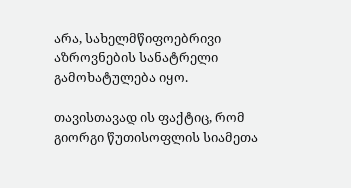არა, სახელმწიფოებრივი აზროვნების სანატრელი გამოხატულება იყო.

თავისთავად ის ფაქტიც, რომ გიორგი წუთისოფლის სიამეთა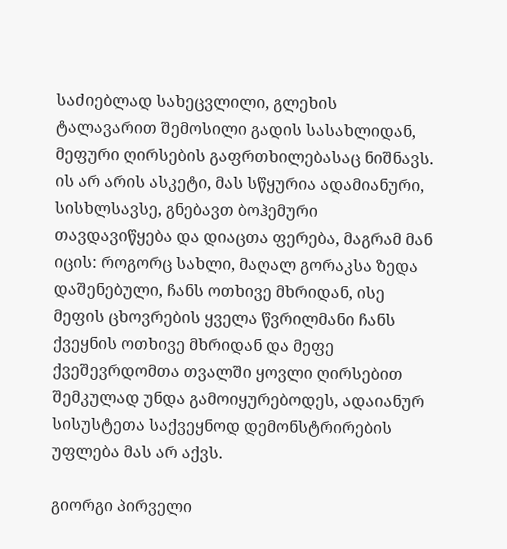საძიებლად სახეცვლილი, გლეხის ტალავარით შემოსილი გადის სასახლიდან, მეფური ღირსების გაფრთხილებასაც ნიშნავს. ის არ არის ასკეტი, მას სწყურია ადამიანური, სისხლსავსე, გნებავთ ბოჰემური თავდავიწყება და დიაცთა ფერება, მაგრამ მან იცის: როგორც სახლი, მაღალ გორაკსა ზედა დაშენებული, ჩანს ოთხივე მხრიდან, ისე მეფის ცხოვრების ყველა წვრილმანი ჩანს ქვეყნის ოთხივე მხრიდან და მეფე ქვეშევრდომთა თვალში ყოვლი ღირსებით შემკულად უნდა გამოიყურებოდეს, ადაიანურ სისუსტეთა საქვეყნოდ დემონსტრირების უფლება მას არ აქვს.

გიორგი პირველი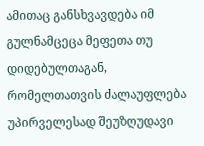ამითაც განსხვავდება იმ გულნამცეცა მეფეთა თუ დიდებულთაგან, რომელთათვის ძალაუფლება უპირველესად შეუზღუდავი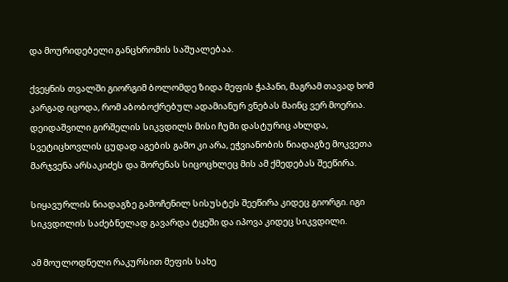და მოურიდებელი განცხრომის საშუალებაა.

ქვეყნის თვალში გიორგიმ ბოლომდე ზიდა მეფის ჭაპანი, მაგრამ თავად ხომ კარგად იცოდა, რომ აბობოქრებულ ადამიანურ ვნებას მაინც ვერ მოერია. დეიდაშვილი გირშელის სიკვდილს მისი ჩუმი დასტურიც ახლდა, სვეტიცხოვლის ცუდად აგების გამო კი არა, ეჭვიანობის ნიადაგზე მოკვეთა მარჯვენა არსაკიძეს და შორენას სიცოცხლეც მის ამ ქმედებას შეეწირა.

სიყავურლის ნიადაგზე გამოჩენილ სისუსტეს შეეწირა კიდეც გიორგი. იგი სიკვდილის საძებნელად გავარდა ტყეში და იპოვა კიდეც სიკვდილი.

ამ მოულოდნელი რაკურსით მეფის სახე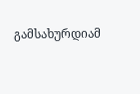გამსახურდიამ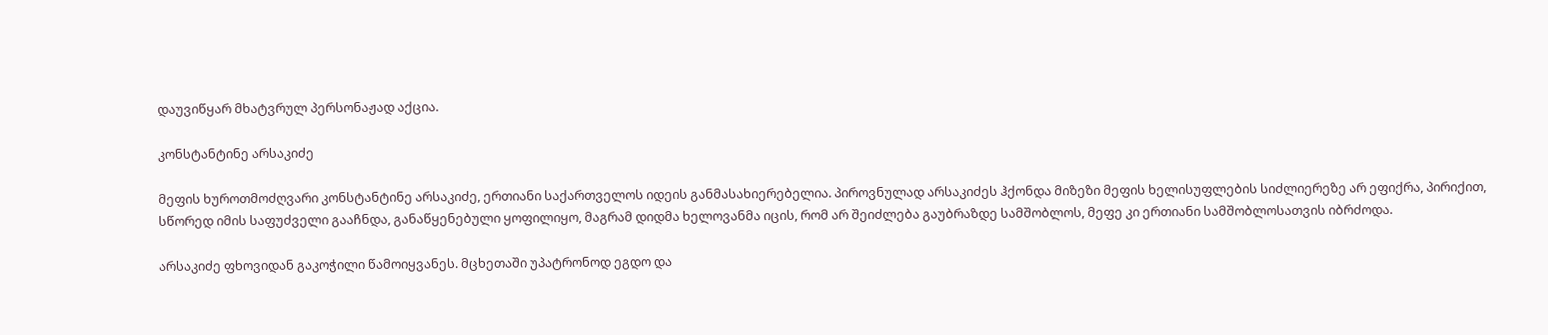დაუვიწყარ მხატვრულ პერსონაჟად აქცია.

კონსტანტინე არსაკიძე

მეფის ხუროთმოძღვარი კონსტანტინე არსაკიძე, ერთიანი საქართველოს იდეის განმასახიერებელია. პიროვნულად არსაკიძეს ჰქონდა მიზეზი მეფის ხელისუფლების სიძლიერეზე არ ეფიქრა, პირიქით, სწორედ იმის საფუძველი გააჩნდა, განაწყენებული ყოფილიყო, მაგრამ დიდმა ხელოვანმა იცის, რომ არ შეიძლება გაუბრაზდე სამშობლოს, მეფე კი ერთიანი სამშობლოსათვის იბრძოდა.

არსაკიძე ფხოვიდან გაკოჭილი წამოიყვანეს. მცხეთაში უპატრონოდ ეგდო და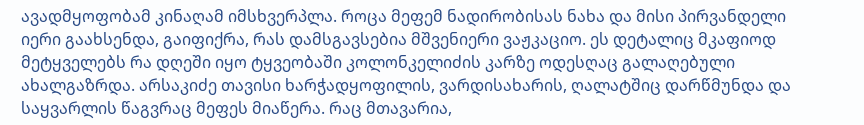ავადმყოფობამ კინაღამ იმსხვერპლა. როცა მეფემ ნადირობისას ნახა და მისი პირვანდელი იერი გაახსენდა, გაიფიქრა, რას დამსგავსებია მშვენიერი ვაჟკაციო. ეს დეტალიც მკაფიოდ მეტყველებს რა დღეში იყო ტყვეობაში კოლონკელიძის კარზე ოდესღაც გალაღებული ახალგაზრდა. არსაკიძე თავისი ხარჭადყოფილის, ვარდისახარის, ღალატშიც დარწმუნდა და საყვარლის წაგვრაც მეფეს მიაწერა. რაც მთავარია,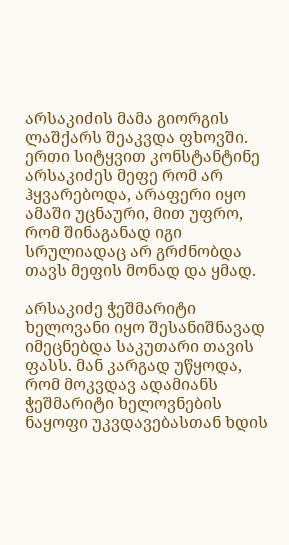არსაკიძის მამა გიორგის ლაშქარს შეაკვდა ფხოვში. ერთი სიტყვით კონსტანტინე არსაკიძეს მეფე რომ არ ჰყვარებოდა, არაფერი იყო ამაში უცნაური, მით უფრო, რომ შინაგანად იგი სრულიადაც არ გრძნობდა თავს მეფის მონად და ყმად.

არსაკიძე ჭეშმარიტი ხელოვანი იყო შესანიშნავად იმეცნებდა საკუთარი თავის ფასს. მან კარგად უწყოდა, რომ მოკვდავ ადამიანს ჭეშმარიტი ხელოვნების ნაყოფი უკვდავებასთან ხდის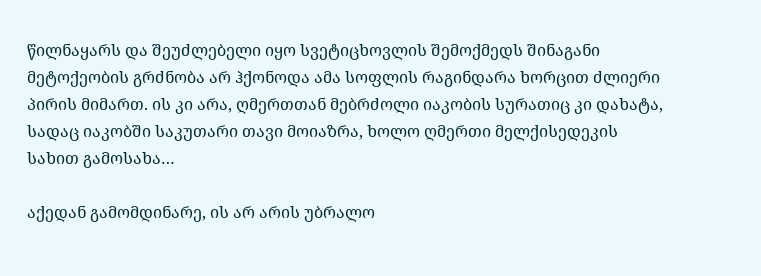წილნაყარს და შეუძლებელი იყო სვეტიცხოვლის შემოქმედს შინაგანი მეტოქეობის გრძნობა არ ჰქონოდა ამა სოფლის რაგინდარა ხორცით ძლიერი პირის მიმართ. ის კი არა, ღმერთთან მებრძოლი იაკობის სურათიც კი დახატა, სადაც იაკობში საკუთარი თავი მოიაზრა, ხოლო ღმერთი მელქისედეკის სახით გამოსახა…

აქედან გამომდინარე, ის არ არის უბრალო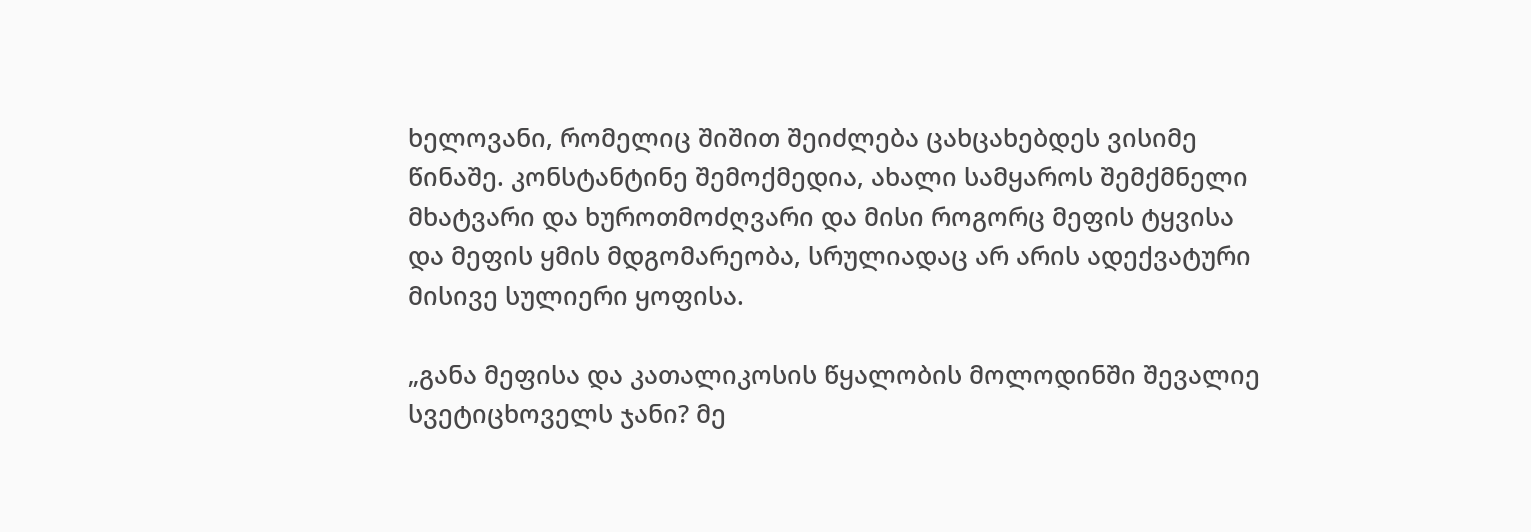ხელოვანი, რომელიც შიშით შეიძლება ცახცახებდეს ვისიმე წინაშე. კონსტანტინე შემოქმედია, ახალი სამყაროს შემქმნელი მხატვარი და ხუროთმოძღვარი და მისი როგორც მეფის ტყვისა და მეფის ყმის მდგომარეობა, სრულიადაც არ არის ადექვატური მისივე სულიერი ყოფისა.

„განა მეფისა და კათალიკოსის წყალობის მოლოდინში შევალიე სვეტიცხოველს ჯანი? მე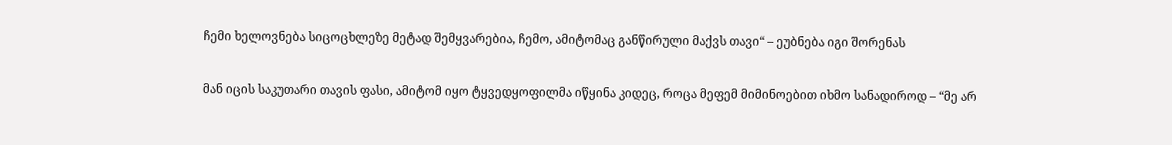ჩემი ხელოვნება სიცოცხლეზე მეტად შემყვარებია, ჩემო, ამიტომაც განწირული მაქვს თავი“ – ეუბნება იგი შორენას

მან იცის საკუთარი თავის ფასი, ამიტომ იყო ტყვედყოფილმა იწყინა კიდეც, როცა მეფემ მიმინოებით იხმო სანადიროდ – “მე არ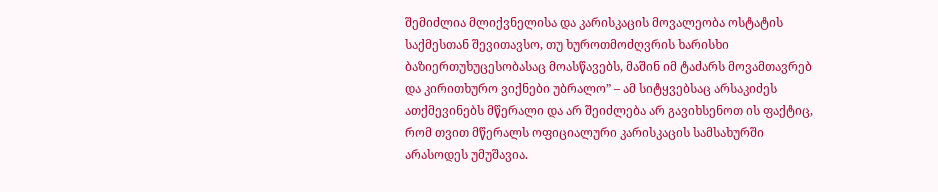შემიძლია მლიქვნელისა და კარისკაცის მოვალეობა ოსტატის საქმესთან შევითავსო, თუ ხუროთმოძღვრის ხარისხი ბაზიერთუხუცესობასაც მოასწავებს, მაშინ იმ ტაძარს მოვამთავრებ და კირითხურო ვიქნები უბრალო” – ამ სიტყვებსაც არსაკიძეს ათქმევინებს მწერალი და არ შეიძლება არ გავიხსენოთ ის ფაქტიც, რომ თვით მწერალს ოფიციალური კარისკაცის სამსახურში არასოდეს უმუშავია.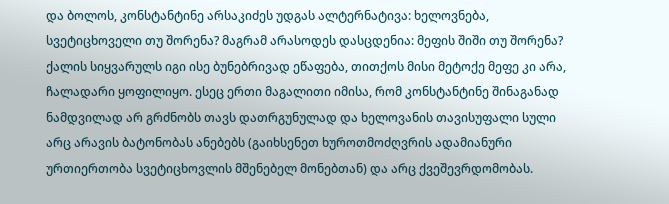და ბოლოს, კონსტანტინე არსაკიძეს უდგას ალტერნატივა: ხელოვნება, სვეტიცხოველი თუ შორენა? მაგრამ არასოდეს დასცდენია: მეფის შიში თუ შორენა? ქალის სიყვარულს იგი ისე ბუნებრივად ეწაფება, თითქოს მისი მეტოქე მეფე კი არა, ჩალადარი ყოფილიყო. ესეც ერთი მაგალითი იმისა, რომ კონსტანტინე შინაგანად ნამდვილად არ გრძნობს თავს დათრგუნულად და ხელოვანის თავისუფალი სული არც არავის ბატონობას ანებებს (გაიხსენეთ ხუროთმოძღვრის ადამიანური ურთიერთობა სვეტიცხოვლის მშენებელ მონებთან) და არც ქვეშევრდომობას.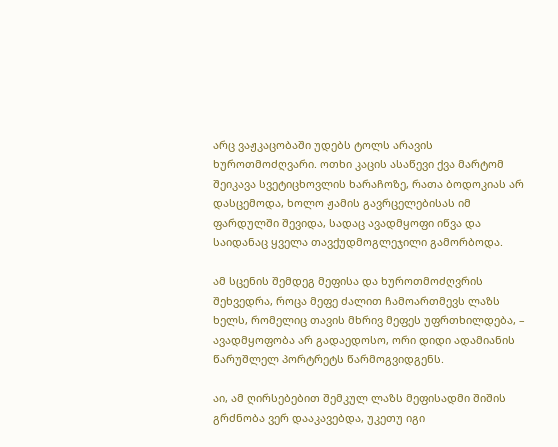არც ვაჟკაცობაში უდებს ტოლს არავის ხუროთმოძღვარი. ოთხი კაცის ასაწევი ქვა მარტომ შეიკავა სვეტიცხოვლის ხარაჩოზე, რათა ბოდოკიას არ დასცემოდა, ხოლო ჟამის გავრცელებისას იმ ფარდულში შევიდა, სადაც ავადმყოფი იწვა და საიდანაც ყველა თავქუდმოგლეჯილი გამორბოდა.

ამ სცენის შემდეგ მეფისა და ხუროთმოძღვრის შეხვედრა, როცა მეფე ძალით ჩამოართმევს ლაზს ხელს, რომელიც თავის მხრივ მეფეს უფრთხილდება, – ავადმყოფობა არ გადაედოსო, ორი დიდი ადამიანის წარუშლელ პორტრეტს წარმოგვიდგენს.

აი, ამ ღირსებებით შემკულ ლაზს მეფისადმი შიშის გრძნობა ვერ დააკავებდა, უკეთუ იგი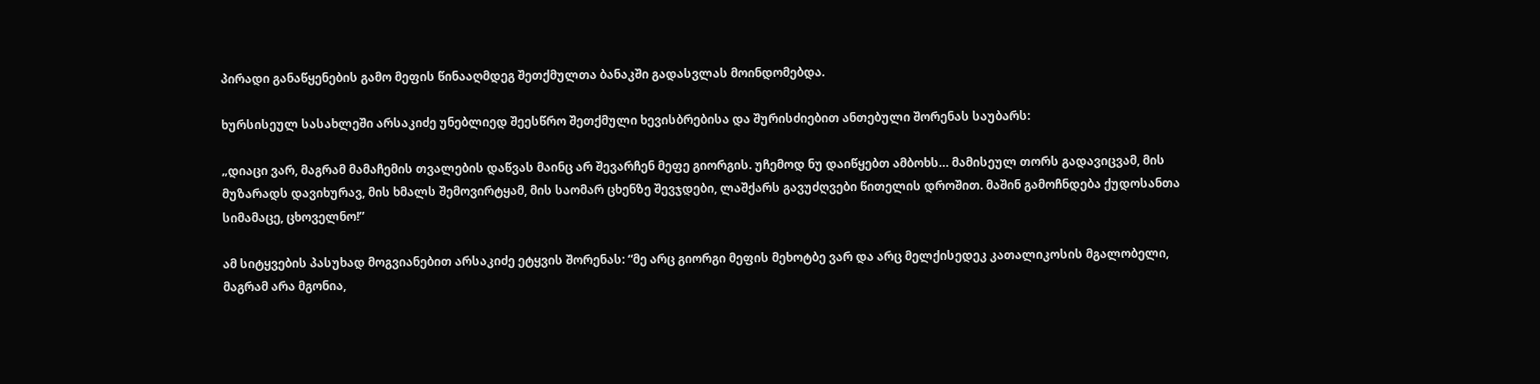პირადი განაწყენების გამო მეფის წინააღმდეგ შეთქმულთა ბანაკში გადასვლას მოინდომებდა.

ხურსისეულ სასახლეში არსაკიძე უნებლიედ შეესწრო შეთქმული ხევისბრებისა და შურისძიებით ანთებული შორენას საუბარს:

„დიაცი ვარ, მაგრამ მამაჩემის თვალების დაწვას მაინც არ შევარჩენ მეფე გიორგის. უჩემოდ ნუ დაიწყებთ ამბოხს… მამისეულ თორს გადავიცვამ, მის მუზარადს დავიხურავ, მის ხმალს შემოვირტყამ, მის საომარ ცხენზე შევჯდები, ლაშქარს გავუძღვები წითელის დროშით. მაშინ გამოჩნდება ქუდოსანთა სიმამაცე, ცხოველნო!”

ამ სიტყვების პასუხად მოგვიანებით არსაკიძე ეტყვის შორენას: “მე არც გიორგი მეფის მეხოტბე ვარ და არც მელქისედეკ კათალიკოსის მგალობელი, მაგრამ არა მგონია,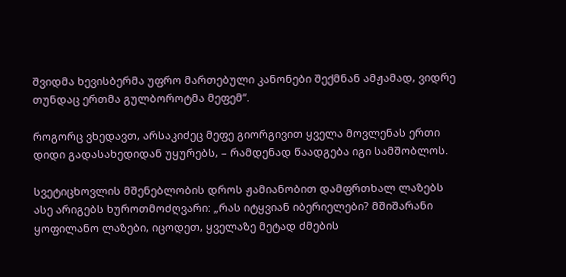შვიდმა ხევისბერმა უფრო მართებული კანონები შექმნან ამჟამად, ვიდრე თუნდაც ერთმა გულბოროტმა მეფემ“.

როგორც ვხედავთ, არსაკიძეც მეფე გიორგივით ყველა მოვლენას ერთი დიდი გადასახედიდან უყურებს, – რამდენად წაადგება იგი სამშობლოს.

სვეტიცხოვლის მშენებლობის დროს ჟამიანობით დამფრთხალ ლაზებს ასე არიგებს ხუროთმოძღვარი: „რას იტყვიან იბერიელები? მშიშარანი ყოფილანო ლაზები, იცოდეთ, ყველაზე მეტად ძმების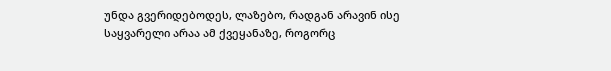უნდა გვერიდებოდეს, ლაზებო, რადგან არავინ ისე საყვარელი არაა ამ ქვეყანაზე, როგორც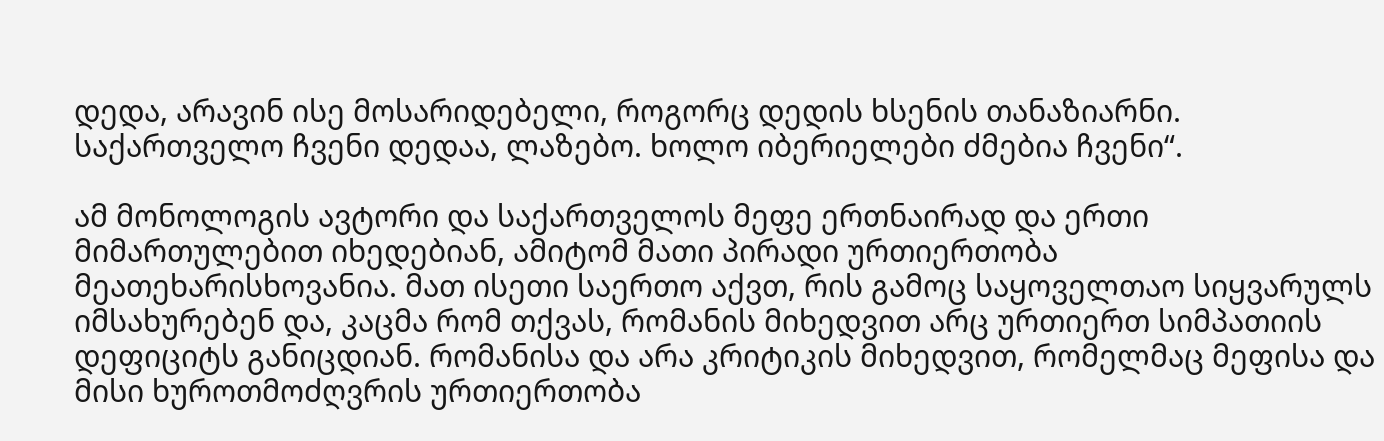დედა, არავინ ისე მოსარიდებელი, როგორც დედის ხსენის თანაზიარნი. საქართველო ჩვენი დედაა, ლაზებო. ხოლო იბერიელები ძმებია ჩვენი“.

ამ მონოლოგის ავტორი და საქართველოს მეფე ერთნაირად და ერთი მიმართულებით იხედებიან, ამიტომ მათი პირადი ურთიერთობა მეათეხარისხოვანია. მათ ისეთი საერთო აქვთ, რის გამოც საყოველთაო სიყვარულს იმსახურებენ და, კაცმა რომ თქვას, რომანის მიხედვით არც ურთიერთ სიმპათიის დეფიციტს განიცდიან. რომანისა და არა კრიტიკის მიხედვით, რომელმაც მეფისა და მისი ხუროთმოძღვრის ურთიერთობა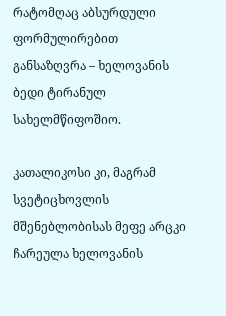რატომღაც აბსურდული ფორმულირებით განსაზღვრა – ხელოვანის ბედი ტირანულ სახელმწიფოშიო.

კათალიკოსი კი, მაგრამ სვეტიცხოვლის მშენებლობისას მეფე არცკი ჩარეულა ხელოვანის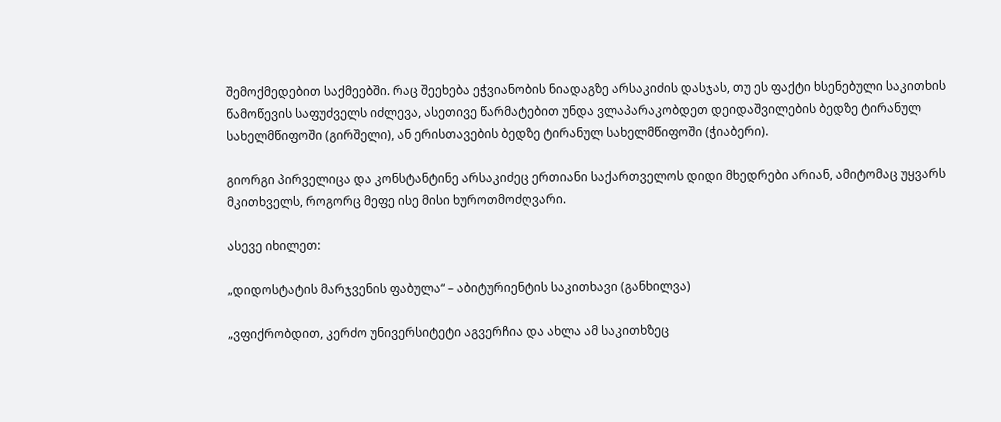შემოქმედებით საქმეებში. რაც შეეხება ეჭვიანობის ნიადაგზე არსაკიძის დასჯას, თუ ეს ფაქტი ხსენებული საკითხის წამოწევის საფუძველს იძლევა, ასეთივე წარმატებით უნდა ვლაპარაკობდეთ დეიდაშვილების ბედზე ტირანულ სახელმწიფოში (გირშელი), ან ერისთავების ბედზე ტირანულ სახელმწიფოში (ჭიაბერი).

გიორგი პირველიცა და კონსტანტინე არსაკიძეც ერთიანი საქართველოს დიდი მხედრები არიან, ამიტომაც უყვარს მკითხველს, როგორც მეფე ისე მისი ხუროთმოძღვარი.

ასევე იხილეთ:

„დიდოსტატის მარჯვენის ფაბულა“ – აბიტურიენტის საკითხავი (განხილვა)

„ვფიქრობდით, კერძო უნივერსიტეტი აგვერჩია და ახლა ამ საკითხზეც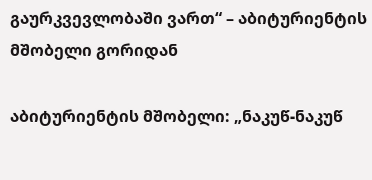გაურკვევლობაში ვართ“ – აბიტურიენტის მშობელი გორიდან

აბიტურიენტის მშობელი: „ნაკუწ-ნაკუწ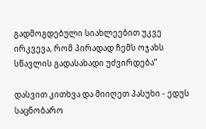გადმოგდებული სიახლეებით უკვე ირკვევა, რომ პირადად ჩემს ოჯახს სწავლის გადასახადი უძვირდება“

დასვით კითხვა და მიიღეთ პასუხი - ედუს საცნობარო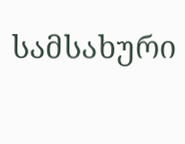სამსახური